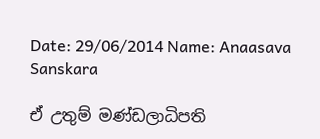Date: 29/06/2014 Name: Anaasava Sanskara

ඒ උතුම් මණ්ඩලාධිපති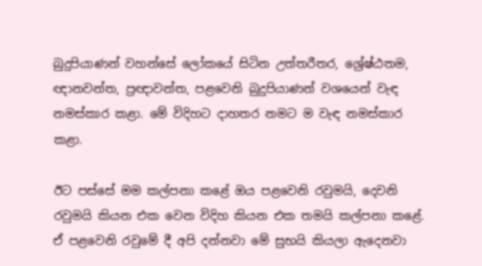බුදුපියාණන් වහන්සේ ලෝකයේ සිටින උත්තරීතර, ශ්‍රේෂ්ඨතම, ඥානවන්ත, ප්‍රඥාවන්ත, පළවෙනි බුදුපියාණන් වශයෙන් වැඳ නමස්කාර කළා. මේ විදිහට දාහතර නමට ම වැඳ නමස්කාර කළා.

ඊට පස්සේ මම කල්පනා කළේ ඔය පළවෙනි රවුමයි, දෙවනි රවුමයි කියන එක වෙන විදිහ කියන එක තමයි කල්පනා කළේ. ඒ පළවෙනි රවුමේ දී අපි දන්නවා මේ සුභයි කියලා ඇදෙනවා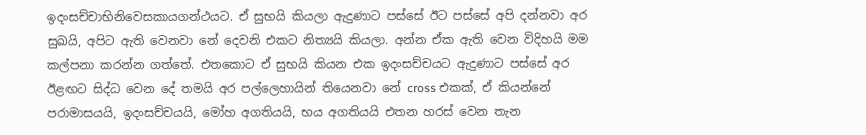ඉදංසච්චාභිනිවෙසකායගන්ථයට. ඒ සුභයි කියලා ඇදුණාට පස්සේ ඊට පස්සේ අපි දන්නවා අර සුඛයි, අපිට ඇති වෙනවා නේ දෙවනි එකට නිත්‍යයි කියලා. අන්න ඒක ඇති වෙන විදිහයි මම කල්පනා කරන්න ගත්තේ. එතකොට ඒ සුභයි කියන එක ඉදංසච්චයට ඇදුණාට පස්සේ අර ඊළඟට සිද්ධ වෙන දේ තමයි අර පල්ලෙහායින් තියෙනවා නේ cross එකක්, ඒ කියන්නේ පරාමාසයයි, ඉදංසච්චයයි, මෝහ අගතියයි, භය අගතියයි එතන හරස් වෙන තැන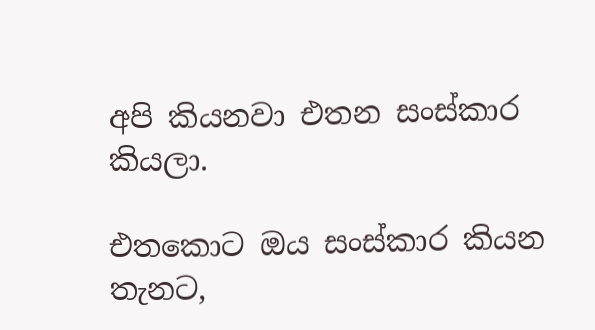අපි කියනවා එතන සංස්කාර කියලා.

එතකොට ඔය සංස්කාර කියන තැනට,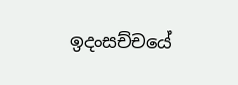ඉදංසච්චයේ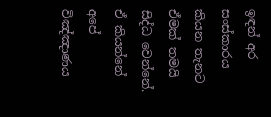ඉඳන් අර සංස්කාරය කියන තැනට ඒමක් තමයි සිද්ධ වෙන්නේ. ඒ කියන්නේ අපේ විඤ්ඤාණය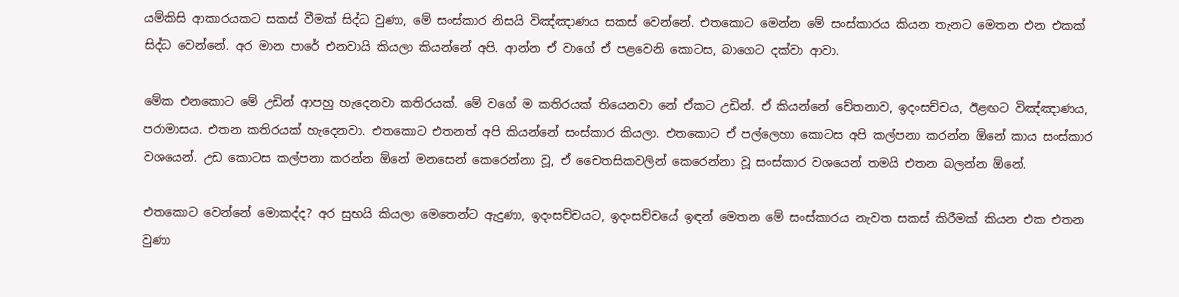යම්කිසි ආකාරයකට සකස් වීමක් සිද්ධ වුණා, මේ සංස්කාර නිසයි විඤ්ඤාණය සකස් වෙන්නේ. එතකොට මෙන්න මේ සංස්කාරය කියන තැනට මෙතන එන එකක් සිද්ධ වෙන්නේ. අර මාන පාරේ එනවායි කියලා කියන්නේ අපි. ආන්න ඒ වාගේ ඒ පළවෙනි කොටස, බාගෙට දක්වා ආවා.

මේක එනකොට මේ උඩින් ආපහු හැදෙනවා කතිරයක්. මේ වගේ ම කතිරයක් තියෙනවා නේ ඒකට උඩින්. ඒ කියන්නේ චේතනාව, ඉදංසච්චය, ඊළඟට විඤ්ඤාණය, පරාමාසය. එතන කතිරයක් හැදෙනවා. එතකොට එතනත් අපි කියන්නේ සංස්කාර කියලා. එතකොට ඒ පල්ලෙහා කොටස අපි කල්පනා කරන්න ඕනේ කාය සංස්කාර වශයෙන්. උඩ කොටස කල්පනා කරන්න ඕනේ මනසෙන් කෙරෙන්නා වූ, ඒ චෛතසිකවලින් කෙරෙන්නා වූ සංස්කාර වශයෙන් තමයි එතන බලන්න ඕනේ.

එතකොට වෙන්නේ මොකද්ද? අර සුභයි කියලා මෙතෙන්ට ඇදුණා, ඉදංසච්චයට, ඉදංසච්චයේ ඉඳන් මෙතන මේ සංස්කාරය නැවත සකස් කිරීමක් කියන එක එතන වුණා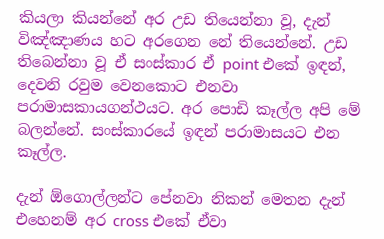කියලා කියන්නේ අර උඩ තියෙන්නා වූ, දැන් විඤ්ඤාණය හට අරගෙන නේ තියෙන්නේ. උඩ තිබෙන්නා වූ ඒ සංස්කාර ඒ point එකේ ඉඳන්, දෙවනි රවුම වෙනකොට එනවා පරාමාසකායගන්ථයට. අර පොඩි කෑල්ල අපි මේ බලන්නේ. සංස්කාරයේ ඉඳන් පරාමාසයට එන කෑල්ල.

දැන් ඕගොල්ලන්ට පේනවා නිකන් මෙතන දැන් එහෙනම් අර cross එකේ ඒවා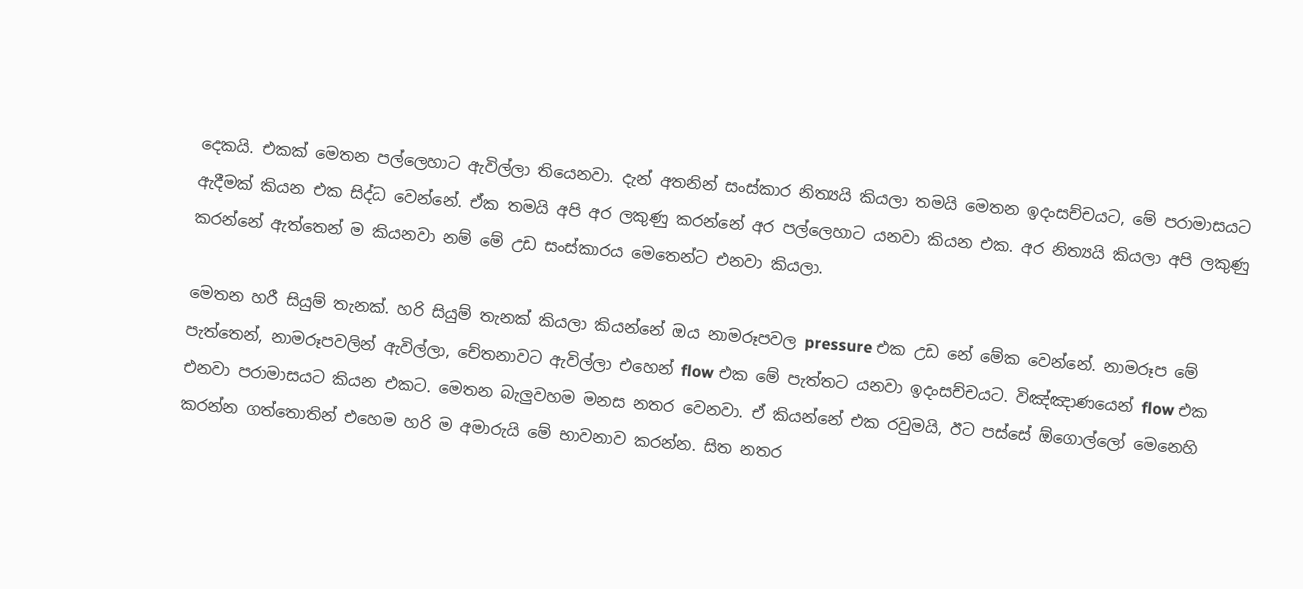දෙකයි. එකක් මෙතන පල්ලෙහාට ඇවිල්ලා තියෙනවා. දැන් අතනින් සංස්කාර නිත්‍යයි කියලා තමයි මෙතන ඉදංසච්චයට, මේ පරාමාසයට ඇදීමක් කියන එක සිද්ධ වෙන්නේ. ඒක තමයි අපි අර ලකුණු කරන්නේ අර පල්ලෙහාට යනවා කියන එක. අර නිත්‍යයි කියලා අපි ලකුණු කරන්නේ ඇත්තෙන් ම කියනවා නම් මේ උඩ සංස්කාරය මෙතෙන්ට එනවා කියලා.

මෙතන හරී සියුම් තැනක්. හරි සියුම් තැනක් කියලා කියන්නේ ඔය නාමරූපවල pressure එක උඩ නේ මේක වෙන්නේ. නාමරූප මේ පැත්තෙන්, නාමරූපවලින් ඇවිල්ලා, චේතනාවට ඇවිල්ලා එහෙන් flow එක මේ පැත්තට යනවා ඉදංසච්චයට. විඤ්ඤාණයෙන් flow එක එනවා පරාමාසයට කියන එකට. මෙතන බැලුවහම මනස නතර වෙනවා. ඒ කියන්නේ එක රවුමයි, ඊට පස්සේ ඕගොල්ලෝ මෙනෙහි කරන්න ගත්තොතින් එහෙම හරි ම අමාරුයි මේ භාවනාව කරන්න. සිත නතර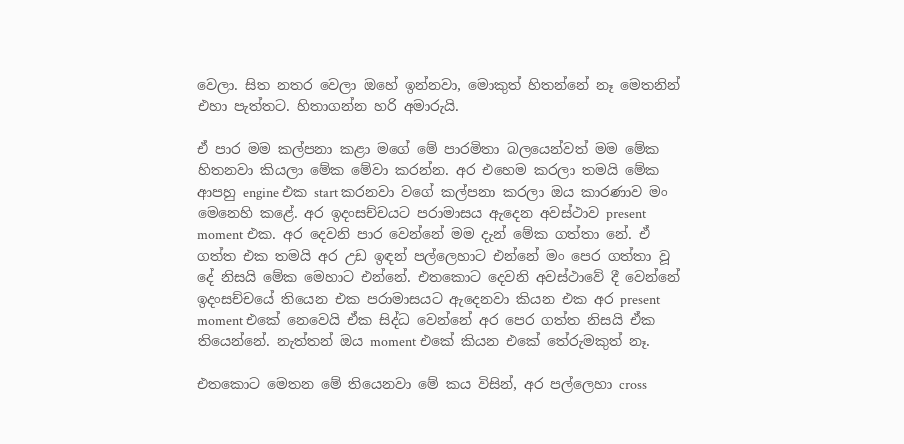වෙලා. සිත නතර වෙලා ඔහේ ඉන්නවා, මොකුත් හිතන්නේ නෑ මෙතනින් එහා පැත්තට. හිතාගන්න හරි අමාරුයි.

ඒ පාර මම කල්පනා කළා මගේ මේ පාරමිතා බලයෙන්වත් මම මේක හිතනවා කියලා මේක මේවා කරන්න. අර එහෙම කරලා තමයි මේක ආපහු engine එක start කරනවා වගේ කල්පනා කරලා ඔය කාරණාව මං මෙනෙහි කළේ. අර ඉදංසච්චයට පරාමාසය ඇදෙන අවස්ථාව present moment එක. අර දෙවනි පාර වෙන්නේ මම දැන් මේක ගත්තා නේ. ඒ ගත්ත එක තමයි අර උඩ ඉඳන් පල්ලෙහාට එන්නේ මං පෙර ගත්තා වූ දේ නිසයි මේක මෙහාට එන්නේ. එතකොට දෙවනි අවස්ථාවේ දී වෙන්නේ ඉදංසච්චයේ තියෙන එක පරාමාසයට ඇදෙනවා කියන එක අර present moment එකේ නෙවෙයි ඒක සිද්ධ වෙන්නේ අර පෙර ගත්ත නිසයි ඒක තියෙන්නේ. නැත්තන් ඔය moment එකේ කියන එකේ තේරුමකුත් නෑ.

එතකොට මෙතන මේ තියෙනවා මේ කය විසින්, අර පල්ලෙහා cross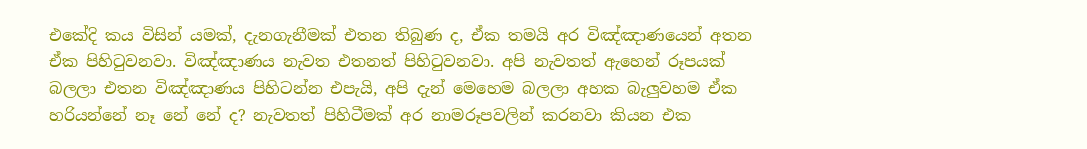එකේදි කය විසින් යමක්, දැනගැනීමක් එතන තිබුණ ද, ඒක තමයි අර විඤ්ඤාණයෙන් අතන ඒක පිහිටුවනවා. විඤ්ඤාණය නැවත එතනත් පිහිටුවනවා. අපි නැවතත් ඇහෙන් රූපයක් බලලා එතන විඤ්ඤාණය පිහිටන්න එපැයි, අපි දැන් මෙහෙම බලලා අහක බැලුවහම ඒක හරියන්නේ නෑ නේ නේ ද? නැවතත් පිහිටීමක් අර නාමරූපවලින් කරනවා කියන එක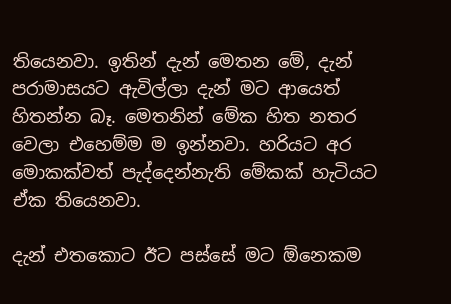තියෙනවා. ඉතින් දැන් මෙතන මේ, දැන් පරාමාසයට ඇවිල්ලා දැන් මට ආයෙත් හිතන්න බෑ. මෙතනින් මේක හිත නතර වෙලා එහෙම්ම ම ඉන්නවා. හරියට අර මොකක්වත් පැද්දෙන්නැති මේකක් හැටියට ඒක තියෙනවා.

දැන් එතකොට ඊට පස්සේ මට ඕනෙකම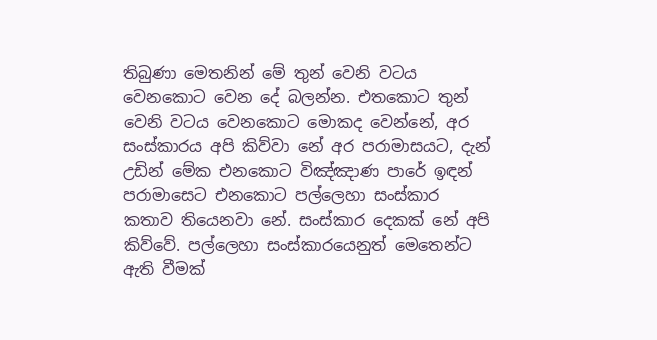තිබුණා මෙතනින් මේ තුන් වෙනි වටය වෙනකොට වෙන දේ බලන්න. එතකොට තුන් වෙනි වටය වෙනකොට මොකද වෙන්නේ, අර සංස්කාරය අපි කිව්වා නේ අර පරාමාසයට, දැන් උඩින් මේක එනකොට විඤ්ඤාණ පාරේ ඉඳන් පරාමාසෙට එනකොට පල්ලෙහා සංස්කාර කතාව තියෙනවා නේ. සංස්කාර දෙකක් නේ අපි කිව්වේ. පල්ලෙහා සංස්කාරයෙනුත් මෙතෙන්ට ඇති වීමක්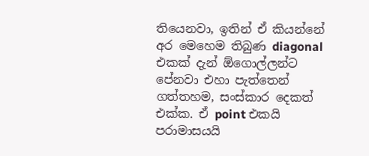තියෙනවා, ඉතින් ඒ කියන්නේ අර මෙහෙම තිබුණ diagonal එකක් දැන් ඕගොල්ලන්ට පේනවා එහා පැත්තෙන් ගත්තහම, සංස්කාර දෙකත් එක්ක. ඒ point එකයි පරාමාසයයි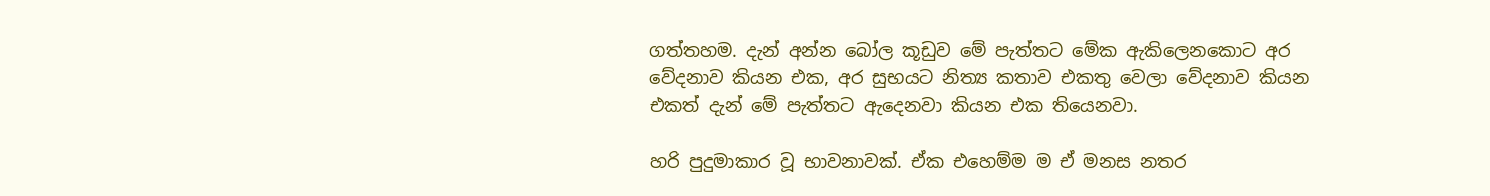ගත්තහම. දැන් අන්න බෝල කූඩුව මේ පැත්තට මේක ඇකිලෙනකොට අර වේදනාව කියන එක, අර සුභයට නිත්‍ය කතාව එකතු වෙලා වේදනාව කියන එකත් දැන් මේ පැත්තට ඇදෙනවා කියන එක තියෙනවා.

හරි පුදුමාකාර වූ භාවනාවක්. ඒක එහෙම්ම ම ඒ මනස නතර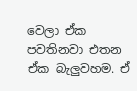වෙලා ඒක පවතිනවා එතන ඒක බැලුවහම. ඒ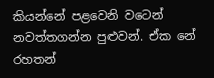කියන්නේ පළවෙනි වටෙන් නවත්තගන්න පුළුවන්. ඒක නේ රහතන්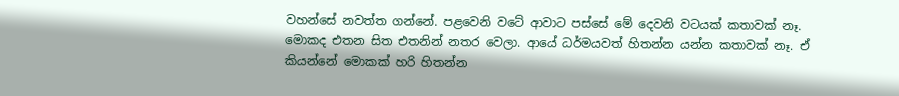වහන්සේ නවත්ත ගන්නේ. පළවෙනි වටේ ආවාට පස්සේ මේ දෙවනි වටයක් කතාවක් නෑ. මොකද එතන සිත එතනින් නතර වෙලා. ආයේ ධර්මයවත් හිතන්න යන්න කතාවක් නෑ. ඒ කියන්නේ මොකක් හරි හිතන්න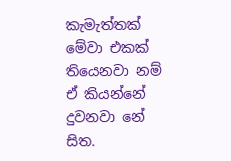කැමැත්තක් මේවා එකක් තියෙනවා නම් ඒ කියන්නේ දුවනවා නේ සිත.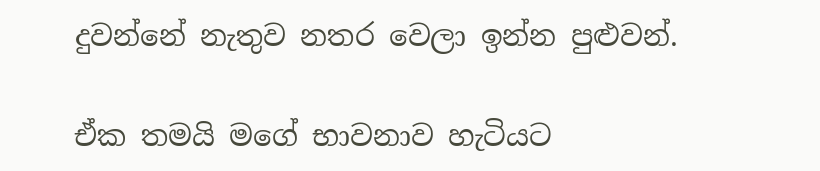දුවන්නේ නැතුව නතර වෙලා ඉන්න පුළුවන්.

ඒක තමයි මගේ භාවනාව හැටියට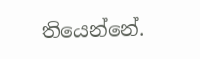තියෙන්නේ.